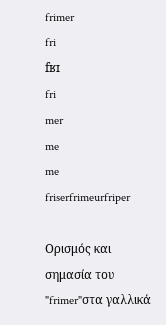frimer
fri
fʁɪ
fri
mer
me
me
friserfrimeurfriper

Ορισμός και σημασία του "frimer"στα γαλλικά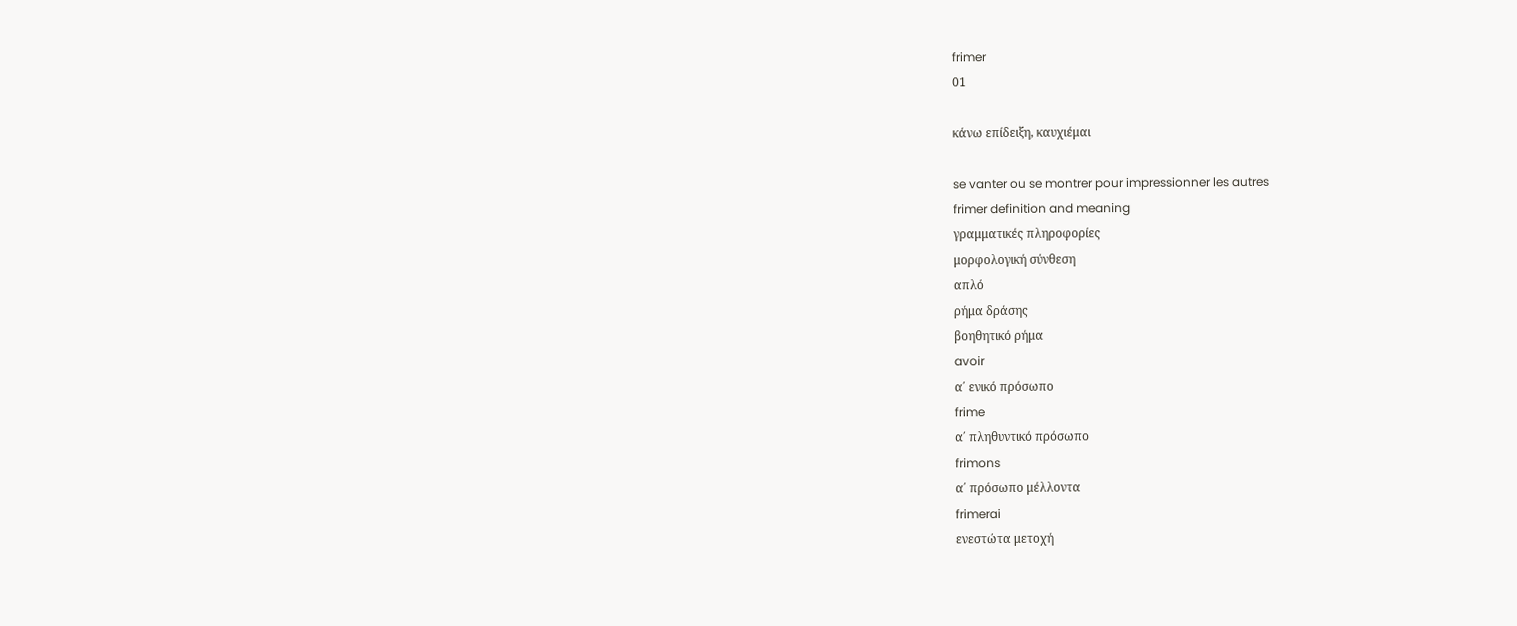frimer
01

κάνω επίδειξη, καυχιέμαι

se vanter ou se montrer pour impressionner les autres
frimer definition and meaning
γραμματικές πληροφορίες
μορφολογική σύνθεση
απλό
ρήμα δράσης
βοηθητικό ρήμα
avoir
α΄ ενικό πρόσωπο
frime
α΄ πληθυντικό πρόσωπο
frimons
α΄ πρόσωπο μέλλοντα
frimerai
ενεστώτα μετοχή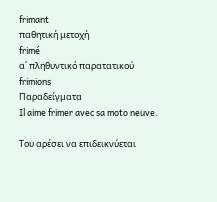frimant
παθητική μετοχή
frimé
α΄ πληθυντικό παρατατικού
frimions
Παραδείγματα
Il aime frimer avec sa moto neuve.

Του αρέσει να επιδεικνύεται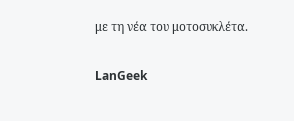με τη νέα του μοτοσυκλέτα.

LanGeek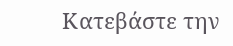Κατεβάστε την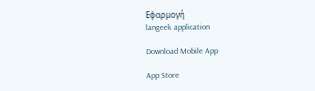Εφαρμογή
langeek application

Download Mobile App

App Store